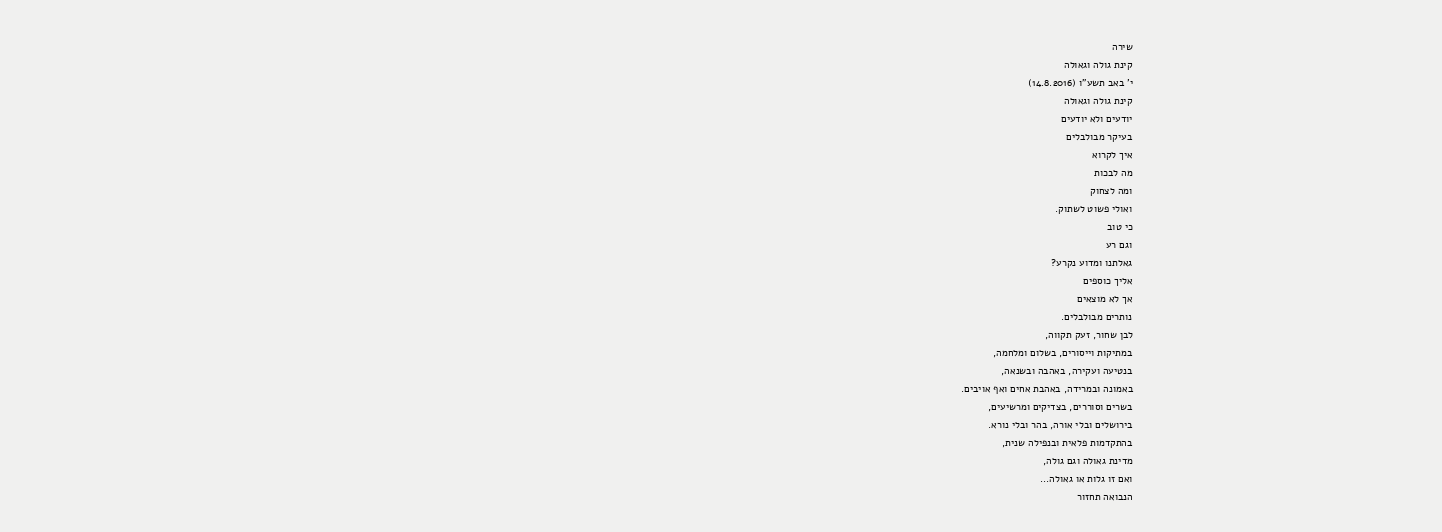שירה
קינת גולה וגאולה
י' באב תשע"ו (14.8.2016)
קינת גולה וגאולה
יודעים ולא יודעים
בעיקר מבולבלים
איך לקרוא
מה לבכות
ומה לצחוק
ואולי פשוט לשתוק.
כי טוב
וגם רע
גאלתנו ומדוע נקרע?
אליך כוספים
אך לא מוצאים
נותרים מבולבלים.
לבן שחור, זעק תקווה,
במתיקות וייסורים, בשלום ומלחמה,
בנטיעה ועקירה, באהבה ובשנאה,
באמונה ובמרידה, באהבת אחים ואף אויבים.
בשרים וסוררים, בצדיקים ומרשיעים,
בירושלים ובלי אורה, בהר ובלי נורא.
בהתקדמות פלאית ובנפילה שנית,
מדינת גאולה וגם גולה,
ואם זו גלות או גאולה...
הנבואה תחזור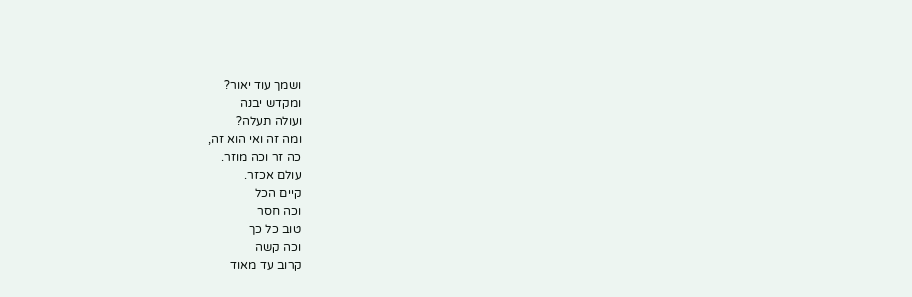ושמך עוד יאור?
ומקדש יבנה
ועולה תעלה?
ומה זה ואי הוא זה,
כה זר וכה מוזר.
עולם אכזר.
קיים הכל
וכה חסר
טוב כל כך
וכה קשה
קרוב עד מאוד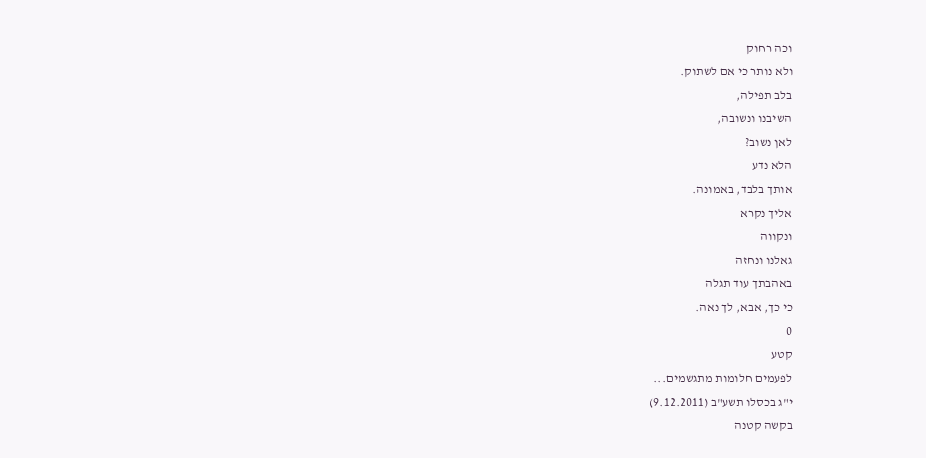וכה רחוק
ולא נותר כי אם לשתוק.
בלב תפילה,
השיבנו ונשובה,
לאן נשוב?
הלא נדע
אותך בלבד, באמונה.
אליך נקרא
ונקווה
גאלנו ונחזה
באהבתך עוד תגלה
כי כך, אבא, לך נאה.
0
קטע
לפעמים חלומות מתגשמים...
י"ג בכסלו תשע"ב (9.12.2011)
בקשה קטנה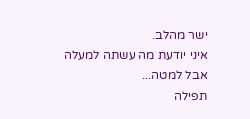ישר מהלב.
איני יודעת מה עשתה למעלה
אבל למטה...
תפילה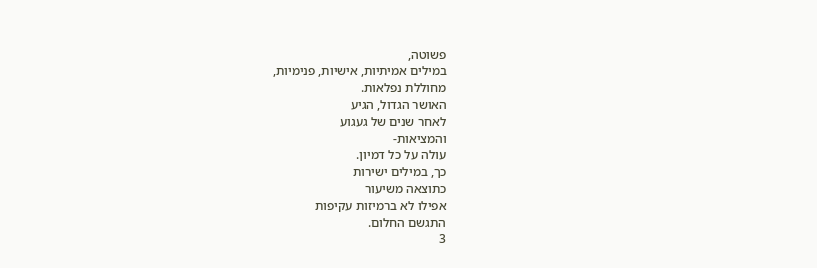פשוטה,
במילים אמיתיות, אישיות, פנימיות,
מחוללת נפלאות.
האושר הגדול, הגיע
לאחר שנים של געגוע
והמציאות-
עולה על כל דמיון.
כך, במילים ישירות
כתוצאה משיעור
אפילו לא ברמיזות עקיפות
התגשם החלום.
3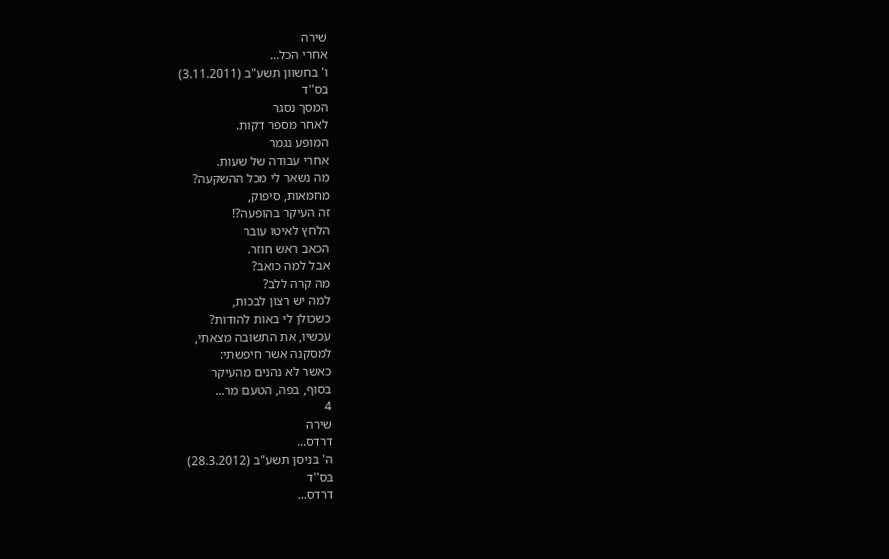שירה
אחרי הכל...
ו' בחשוון תשע"ב (3.11.2011)
בס''ד
המסך נסגר
לאחר מספר דקות.
המופע נגמר
אחרי עבודה של שעות.
מה נשאר לי מכל ההשקעה?
מחמאות, סיפוק,
זה העיקר בהופעה?!
הלחץ לאיטו עובר
הכאב ראש חוזר.
אבל למה כואב?
מה קרה ללב?
למה יש רצון לבכות,
כשכולן לי באות להודות?
עכשיו, את התשובה מצאתי,
למסקנה אשר חיפשתי:
כאשר לא נהנים מהעיקר
בסוף, בפה, הטעם מר...
4
שירה
דרדס...
ה' בניסן תשע"ב (28.3.2012)
בס''ד
דרדס...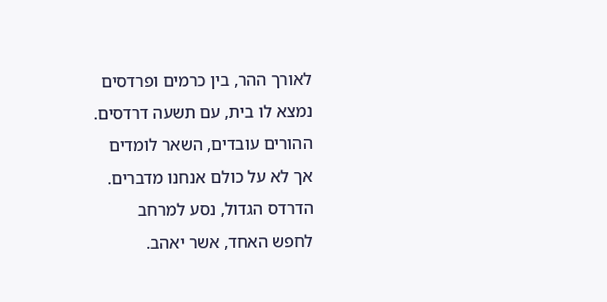לאורך ההר, בין כרמים ופרדסים
נמצא לו בית, עם תשעה דרדסים.
ההורים עובדים, השאר לומדים
אך לא על כולם אנחנו מדברים.
הדרדס הגדול, נסע למרחב
לחפש האחד, אשר יאהב.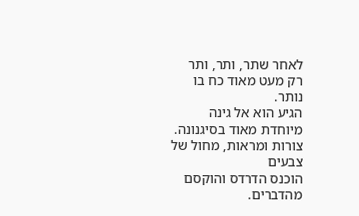לאחר שתר, ותר, ותר
רק מעט מאוד כח בו נותר.
הגיע הוא אל גינה
מיוחדת מאוד בסיגנונה.
צורות ומראות, מחול של צבעים
הוכנס הדרדס והוקסם מהדברים.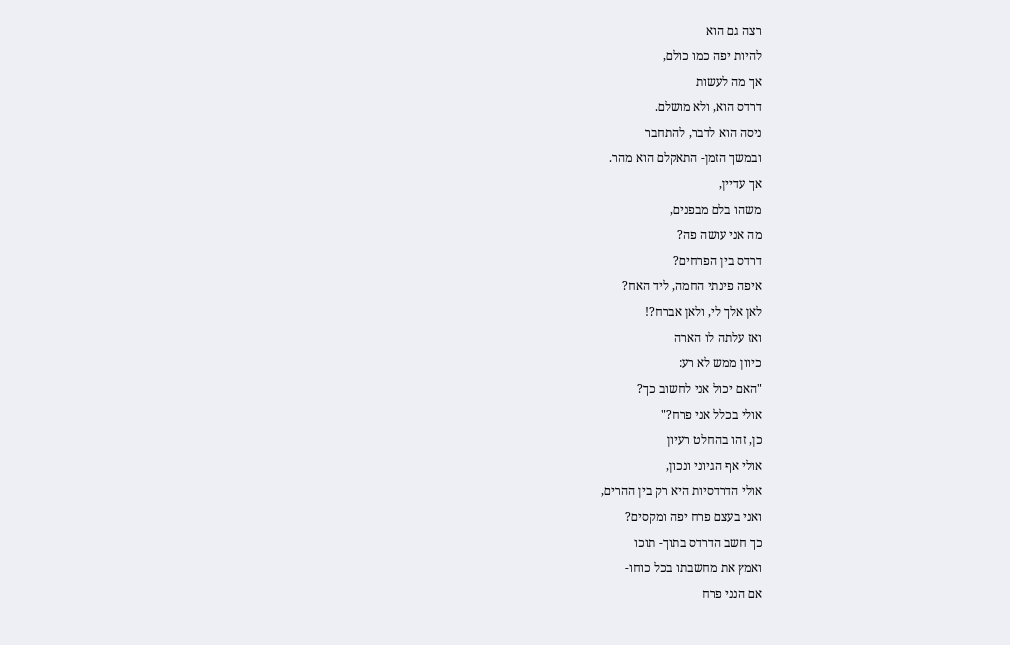רצה גם הוא
להיות יפה כמו כולם,
אך מה לעשות
דרדס הוא, ולא מושלם.
ניסה הוא לדבר, להתחבר
ובמשך הזמן- התאקלם הוא מהר.
אך עדיין,
משהו בלם מבפנים,
מה אני עושה פה?
דרדס בין הפרחים?
איפה פינתי החמה, ליד האח?
לאן אלך לי, ולאן אברח?!
ואז עלתה לו הארה
כיוון ממש לא רע:
"האם יכול אני לחשוב כך?
אולי בכלל אני פרח?"
כן, זהו בהחלט רעיון
אולי אף הגיוני ונכון,
אולי הדרדסיות היא רק בין ההרים,
ואני בעצם פרח יפה ומקסים?
כך חשב הדרדס בתוך- תוכו
ואמץ את מחשבתו בכל כוחו-
אם הנני פרח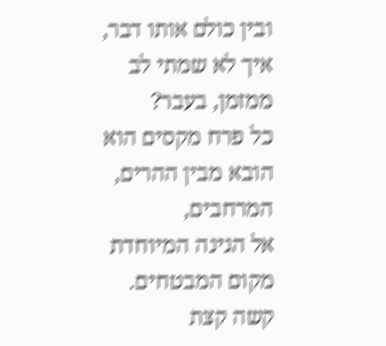ובין כולם אותו דבר,
איך לא שמתי לב
ממזמן, בעבר?
כל פרח מקסים הוא
הובא מבין ההרים, המרחבים,
אל הגינה המיוחדת
מקום המבטחים.
קשה קצת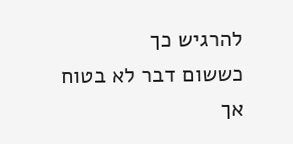להרגיש כך
כששום דבר לא בטוח
אך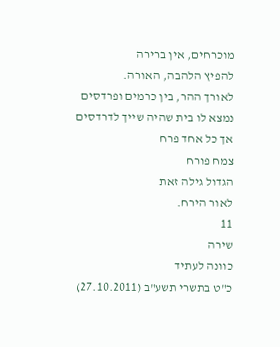מוכרחים, אין ברירה
להפיץ הלהבה, האורה.
לאורך ההר, בין כרמים ופרדסים
נמצא לו בית שהיה שייך לדרדסים
אך כל אחד פרח
צמח פורח
הגדול גילה זאת
לאור הירח.
11
שירה
כוונה לעתיד
כ"ט בתשרי תשע"ב (27.10.2011)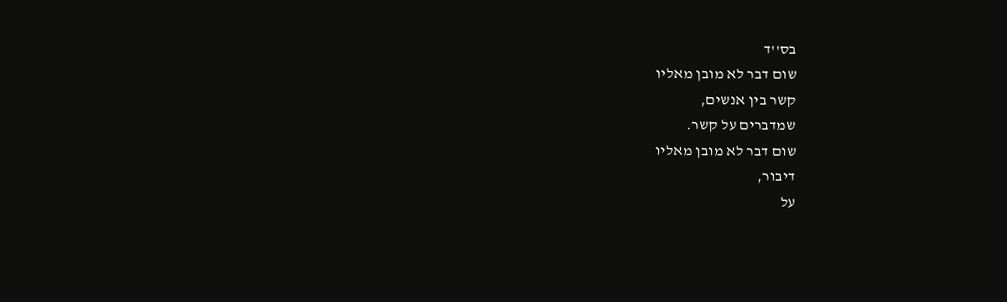בס''ד
שום דבר לא מובן מאליו
קשר בין אנשים,
שמדברים על קשר.
שום דבר לא מובן מאליו
דיבור,
על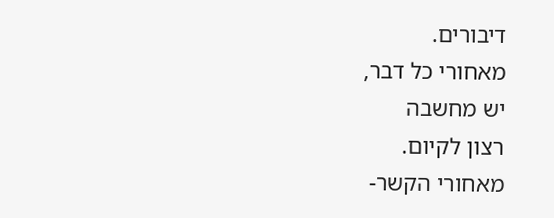דיבורים.
מאחורי כל דבר,
יש מחשבה
רצון לקיום.
מאחורי הקשר-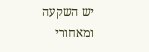יש השקעה
ומאחורי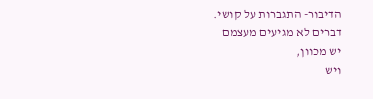הדיבור- התגברות על קושי.
דברים לא מגיעים מעצמם
יש מכוון,
ויש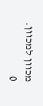מכוון למכוון.
0